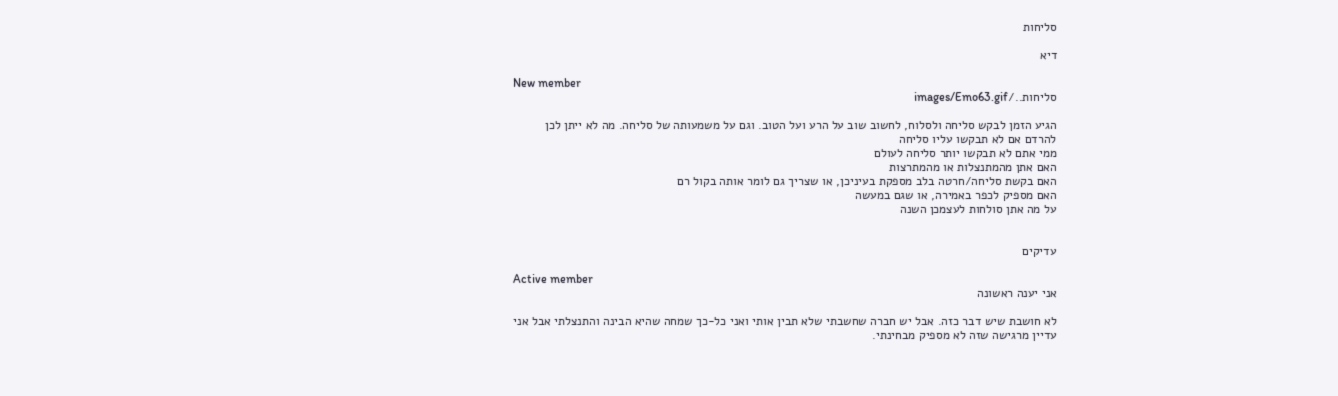סליחות

דיא

New member
סליחות../images/Emo63.gif

הגיע הזמן לבקש סליחה ולסלוח, לחשוב שוב על הרע ועל הטוב. וגם על משמעותה של סליחה. מה לא ייתן לכן להרדם אם לא תבקשו עליו סליחה
ממי אתם לא תבקשו יותר סליחה לעולם
האם אתן מהמתנצלות או מהמתרצות
האם בקשת סליחה/חרטה בלב מספקת בעיניכן, או שצריך גם לומר אותה בקול רם
האם מספיק לכפר באמירה, או שגם במעשה
על מה אתן סולחות לעצמכן השנה


עדיקים

Active member
אני יענה ראשונה

לא חושבת שיש דבר כזה. אבל יש חברה שחשבתי שלא תבין אותי ואני כל-כך שמחה שהיא הבינה והתנצלתי אבל אני עדיין מרגישה שזה לא מספיק מבחינתי.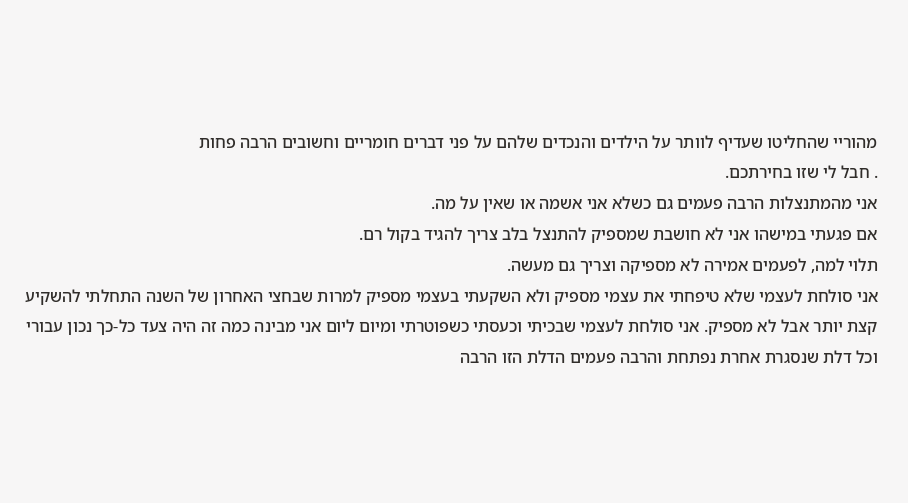מהוריי שהחליטו שעדיף לוותר על הילדים והנכדים שלהם על פני דברים חומריים וחשובים הרבה פחות
. חבל לי שזו בחירתכם.
אני מהמתנצלות הרבה פעמים גם כשלא אני אשמה או שאין על מה.
אם פגעתי במישהו אני לא חושבת שמספיק להתנצל בלב צריך להגיד בקול רם.
תלוי למה, לפעמים אמירה לא מספיקה וצריך גם מעשה.
אני סולחת לעצמי שלא טיפחתי את עצמי מספיק ולא השקעתי בעצמי מספיק למרות שבחצי האחרון של השנה התחלתי להשקיע קצת יותר אבל לא מספיק. אני סולחת לעצמי שבכיתי וכעסתי כשפוטרתי ומיום ליום אני מבינה כמה זה היה צעד כל-כך נכון עבורי וכל דלת שנסגרת אחרת נפתחת והרבה פעמים הדלת הזו הרבה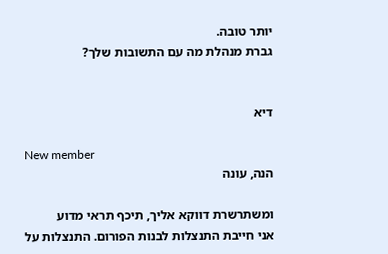יותר טובה.
גברת מנהלת מה עם התשובות שלך?


דיא

New member
הנה, עונה

ומשתרשרת דווקא אליך, תיכף תראי מדוע
אני חייבת התנצלות לבנות הפורום. התנצלות על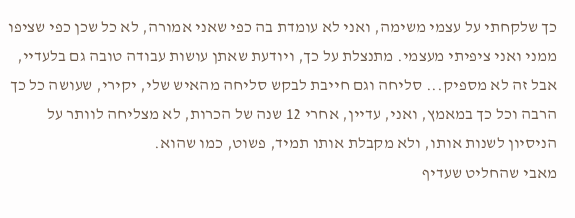כך שלקחתי על עצמי משימה, ואני לא עומדת בה כפי שאני אמורה, לא כל שכן כפי שציפו ממני ואני ציפיתי מעצמי. מתנצלת על כך, ויודעת שאתן עושות עבודה טובה גם בלעדיי, אבל זה לא מספיק... סליחה וגם חייבת לבקש סליחה מהאיש שלי, יקירי, שעושה כל כך הרבה וכל כך במאמץ, ואני, עדיין, אחרי 12 שנה של הכרות, לא מצליחה לוותר על הניסיון לשנות אותו, ולא מקבלת אותו תמיד, פשוט, כמו שהוא.
מאבי שהחליט שעדיף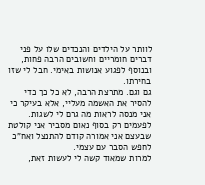לוותר על הילדים והנכדים שלו על פני דברים חומריים וחשובים הרבה פחות, ובנוסף לפגוע אנושות באימי. חבל לי שזו בחירתו.
גם וגם. מתרצת הרבה, לא כל כך כדי להסיר את האשמה מעליי, אלא בעיקר כי אני מנסה לראות מה גרם לי לשגות. לפעמים רק בסוף נאום מסביר אני קולטת שבעצם אני אמורה קודם להתנצל ואח"כ לחפש הסבר עם עצמי.
למרות שמאוד קשה לי לעשות זאת,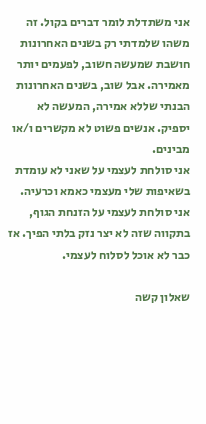אני משתדלת לומר דברים בקול. זה משהו שלמדתי רק בשנים האחרונות
חושבת שמעשה חשוב, לפעמים יותר מאמירה. אבל שוב, בשנים האחרונות הבנתי שללא אמירה, המעשה לא יספיק. אנשים פשוט לא מקשרים ו/או מבינים.
אני סולחת לעצמי על שאני לא עומדת בשאיפות שלי מעצמי כאמא וכרעיה. אני סולחת לעצמי על הזנחת הגוף, בתקווה שזה לא יצר נזק בלתי הפיך. אז כבר לא אוכל לסלוח לעצמי.

שאלון קשה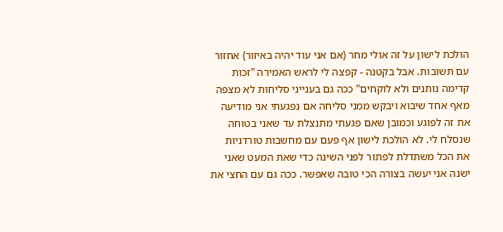הולכת לישון על זה אולי מחר (אם אני עוד יהיה באיזור) אחזור עם תשובות. אבל בקטנה - קפצה לי לראש האמירה "זכות קדימה נותנים ולא לוקחים" ככה גם בענייני סליחות לא מצפה מאף אחד שיבוא ויבקש ממני סליחה אם נפגעתי אני מודיעה את זה לפוגע וכמובן שאם פגעתי מתנצלת עד שאני בטוחה שנסלח לי. לא הולכת לישון אף פעם עם מחשבות טורדניות את הכל משתדלת לפתור לפני השינה כדי שאת המעט שאני ישנה אני יעשה בצורה הכי טובה שאפשר. ככה גם עם החצי את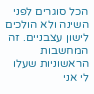הכל סוגרים לפני השינה ולא הולכים לישון עצבניים. זה המחשבות הראשוניות שעלו לי אני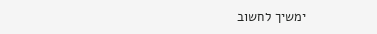ימשיך לחשוב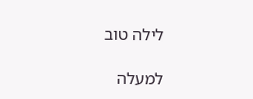לילה טוב

למעלה